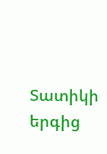Տատիկի երգից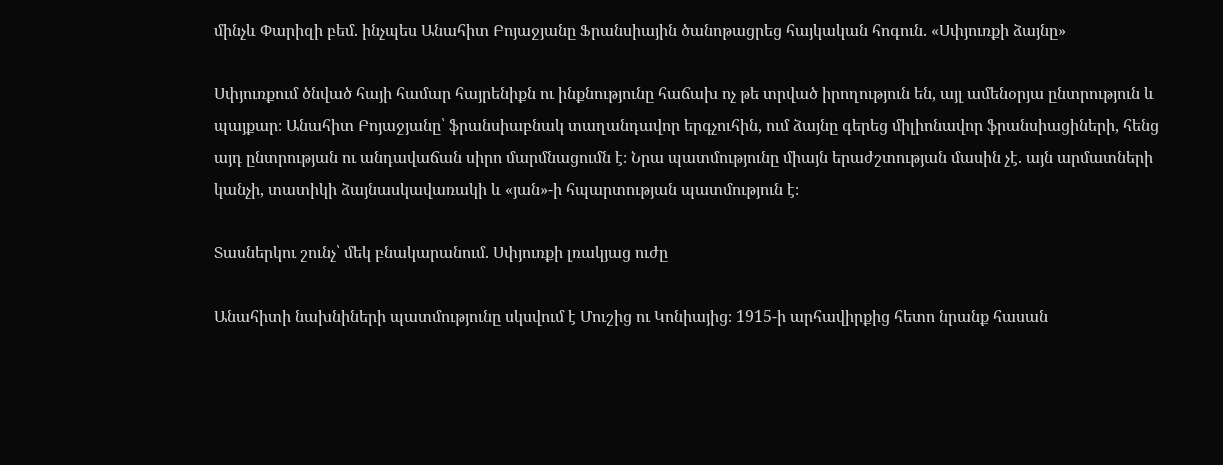մինչև Փարիզի բեմ. ինչպես Անահիտ Բոյաջյանը Ֆրանսիային ծանոթացրեց հայկական հոգուն. «Սփյուռքի ձայնը»

Սփյուռքում ծնված հայի համար հայրենիքն ու ինքնությունը հաճախ ոչ թե տրված իրողություն են, այլ ամենօրյա ընտրություն և պայքար։ Անահիտ Բոյաջյանը՝ ֆրանսիաբնակ տաղանդավոր երգչուհին, ում ձայնը գերեց միլիոնավոր ֆրանսիացիների, հենց այդ ընտրության ու անդավաճան սիրո մարմնացումն է։ Նրա պատմությունը միայն երաժշտության մասին չէ. այն արմատների կանչի, տատիկի ձայնասկավառակի և «յան»-ի հպարտության պատմություն է։

Տասներկու շունչ՝ մեկ բնակարանում. Սփյուռքի լռակյաց ուժը

Անահիտի նախնիների պատմությունը սկսվում է Մուշից ու Կոնիայից։ 1915-ի արհավիրքից հետո նրանք հասան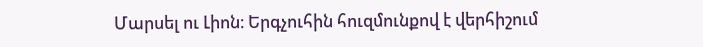Մարսել ու Լիոն։ Երգչուհին հուզմունքով է վերհիշում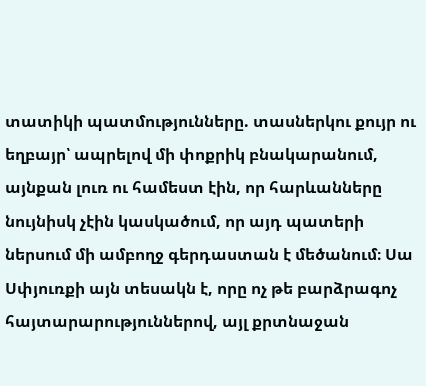տատիկի պատմությունները. տասներկու քույր ու եղբայր՝ ապրելով մի փոքրիկ բնակարանում, այնքան լուռ ու համեստ էին, որ հարևանները նույնիսկ չէին կասկածում, որ այդ պատերի ներսում մի ամբողջ գերդաստան է մեծանում։ Սա Սփյուռքի այն տեսակն է, որը ոչ թե բարձրագոչ հայտարարություններով, այլ քրտնաջան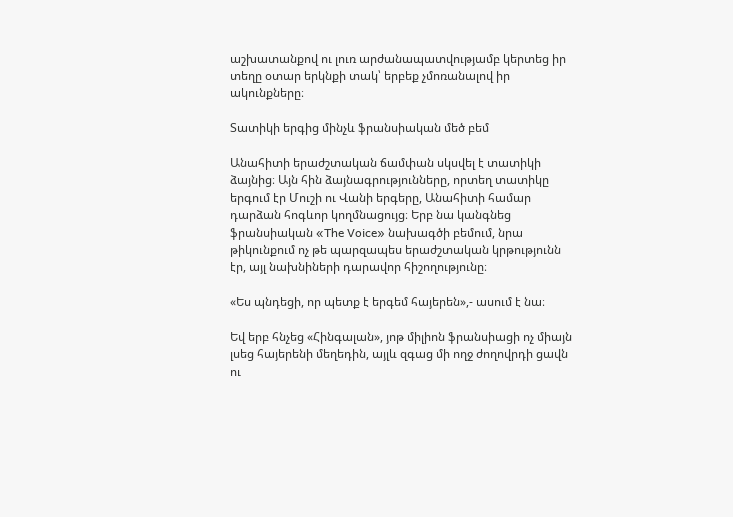աշխատանքով ու լուռ արժանապատվությամբ կերտեց իր տեղը օտար երկնքի տակ՝ երբեք չմոռանալով իր ակունքները։

Տատիկի երգից մինչև ֆրանսիական մեծ բեմ

Անահիտի երաժշտական ճամփան սկսվել է տատիկի ձայնից։ Այն հին ձայնագրությունները, որտեղ տատիկը երգում էր Մուշի ու Վանի երգերը, Անահիտի համար դարձան հոգևոր կողմնացույց։ Երբ նա կանգնեց ֆրանսիական «The Voice» նախագծի բեմում, նրա թիկունքում ոչ թե պարզապես երաժշտական կրթությունն էր, այլ նախնիների դարավոր հիշողությունը։

«Ես պնդեցի, որ պետք է երգեմ հայերեն»,- ասում է նա։

Եվ երբ հնչեց «Հինգալան», յոթ միլիոն ֆրանսիացի ոչ միայն լսեց հայերենի մեղեդին, այլև զգաց մի ողջ ժողովրդի ցավն ու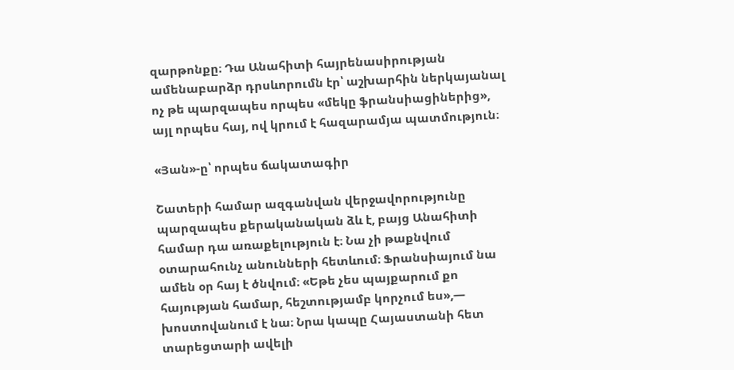զարթոնքը։ Դա Անահիտի հայրենասիրության ամենաբարձր դրսևորումն էր՝ աշխարհին ներկայանալ ոչ թե պարզապես որպես «մեկը ֆրանսիացիներից», այլ որպես հայ, ով կրում է հազարամյա պատմություն։

«Յան»-ը՝ որպես ճակատագիր

Շատերի համար ազգանվան վերջավորությունը պարզապես քերականական ձև է, բայց Անահիտի համար դա առաքելություն է։ Նա չի թաքնվում օտարահունչ անունների հետևում։ Ֆրանսիայում նա ամեն օր հայ է ծնվում։ «Եթե չես պայքարում քո հայության համար, հեշտությամբ կորչում ես»,— խոստովանում է նա։ Նրա կապը Հայաստանի հետ տարեցտարի ավելի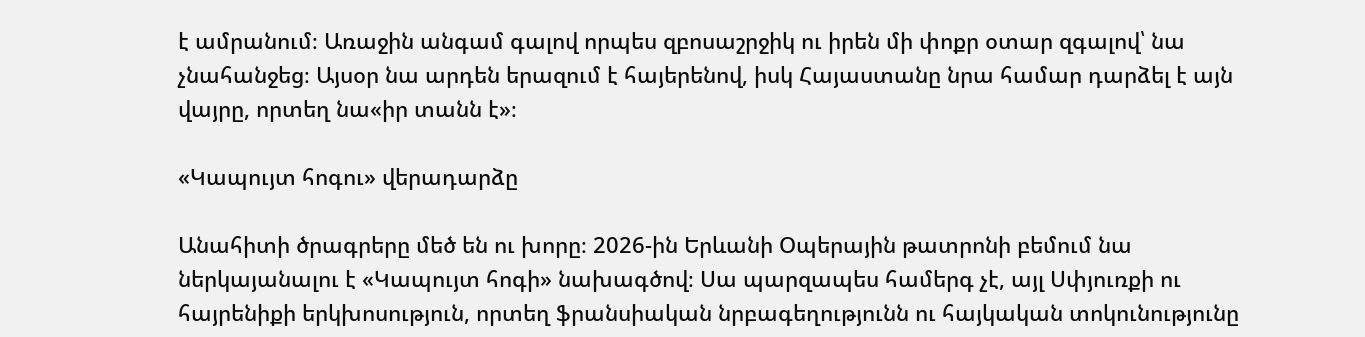է ամրանում։ Առաջին անգամ գալով որպես զբոսաշրջիկ ու իրեն մի փոքր օտար զգալով՝ նա չնահանջեց։ Այսօր նա արդեն երազում է հայերենով, իսկ Հայաստանը նրա համար դարձել է այն վայրը, որտեղ նա«իր տանն է»։

«Կապույտ հոգու» վերադարձը

Անահիտի ծրագրերը մեծ են ու խորը։ 2026-ին Երևանի Օպերային թատրոնի բեմում նա ներկայանալու է «Կապույտ հոգի» նախագծով։ Սա պարզապես համերգ չէ, այլ Սփյուռքի ու հայրենիքի երկխոսություն, որտեղ ֆրանսիական նրբագեղությունն ու հայկական տոկունությունը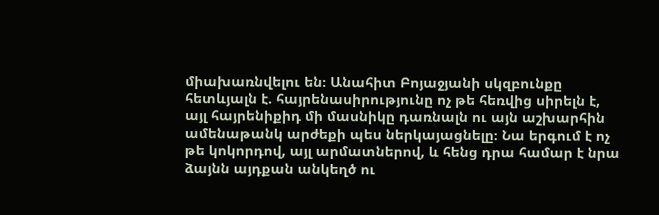միախառնվելու են։ Անահիտ Բոյաջյանի սկզբունքը հետևյալն է. հայրենասիրությունը ոչ թե հեռվից սիրելն է, այլ հայրենիքիդ մի մասնիկը դառնալն ու այն աշխարհին ամենաթանկ արժեքի պես ներկայացնելը։ Նա երգում է ոչ թե կոկորդով, այլ արմատներով, և հենց դրա համար է նրա ձայնն այդքան անկեղծ ու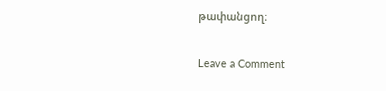թափանցող։

Leave a Comment